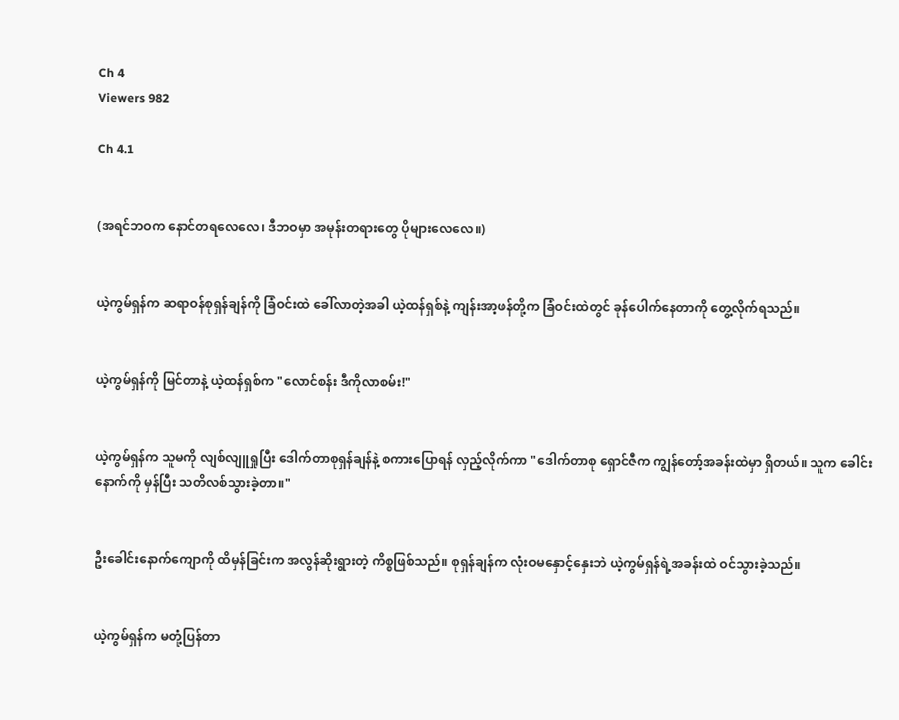Ch 4
Viewers 982

Ch 4.1


(အရင်ဘဝက နောင်တရလေလေ၊ ဒီဘဝမှာ အမုန်းတရားတွေ ပိုများလေလေ။)


ယဲ့ကွမ်ရှန်က ဆရာဝန်စုရှန်ချန်ကို ခြံဝင်းထဲ ခေါ်လာတဲ့အခါ ယဲ့ထန်ရှစ်နဲ့ ကျန်းအာ့ဖန်တို့က ခြံဝင်းထဲတွင် ခုန်ပေါက်နေတာကို တွေ့လိုက်ရသည်။


ယဲ့ကွမ်ရှန်ကို မြင်တာနဲ့ ယဲ့ထန်ရှစ်က "လောင်စန်း ဒီကိုလာစမ်း!"


ယဲ့ကွမ်ရှန်က သူမကို လျစ်လျူရှုပြီး ဒေါက်တာစုရှန်ချန်နဲ့ စကားပြောရန် လှည့်လိုက်ကာ "ဒေါက်တာစု ရှောင်ဇီက ကျွန်တော့်အခန်းထဲမှာ ရှိတယ်။ သူက ခေါင်းနောက်ကို မှန်ပြီး သတိလစ်သွားခဲ့တာ။"


ဦးခေါင်းနောက်ကျောကို ထိမှန်ခြင်းက အလွန်ဆိုးရွားတဲ့ ကိစ္စဖြစ်သည်။ စုရှန်ချန်က လုံးဝမနှောင့်နှေးဘဲ ယဲ့ကွမ်ရှန်ရဲ့အခန်းထဲ ဝင်သွားခဲ့သည်။


ယဲ့ကွမ်ရှန်က မတုံ့ပြန်တာ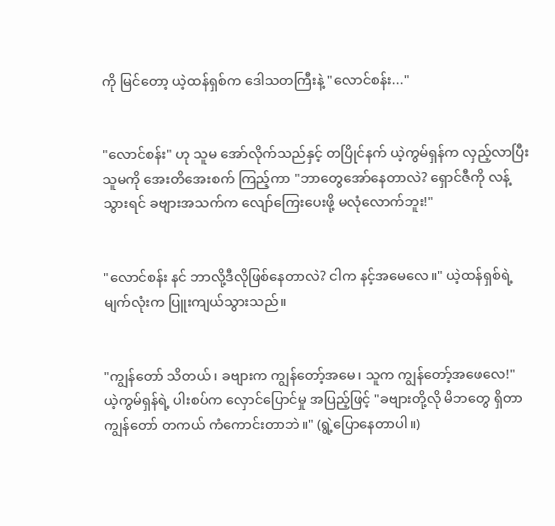ကို မြင်တော့ ယဲ့ထန်ရှစ်က ဒေါသတကြီးနဲ့ "လောင်စန်း..."


"လောင်စန်း" ဟု သူမ အော်လိုက်သည်နှင့် တပြိုင်နက် ယဲ့ကွမ်ရှန်က လှည့်လာပြီး သူမကို အေးတိအေးစက် ကြည့်ကာ "ဘာတွေအော်နေတာလဲ? ရှောင်ဇီကို လန့်သွားရင် ခဗျားအသက်က လျော်ကြေးပေးဖို့ မလုံလောက်ဘူး!"


"လောင်စန်း နင် ဘာလို့ဒီလိုဖြစ်နေတာလဲ? ငါက နင့်အမေလေ။" ယဲ့ထန်ရှစ်ရဲ့မျက်လုံးက ပြူးကျယ်သွားသည်။


"ကျွန်တော် သိတယ်၊ ခဗျားက ကျွန်တော့်အမေ၊ သူက ကျွန်တော့်အဖေလေ!" ယဲ့ကွမ်ရှန်ရဲ့ ပါးစပ်က လှောင်ပြောင်မှု အပြည့်ဖြင့် "ခဗျားတို့လို မိဘတွေ ရှိတာ ကျွန်တော် တကယ် ကံကောင်းတာဘဲ။" (ရွဲ့ပြောနေတာပါ။)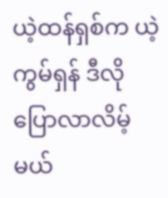ယဲ့ထန်ရှစ်က ယဲ့ကွမ်ရှန် ဒီလိုပြောလာလိမ့်မယ်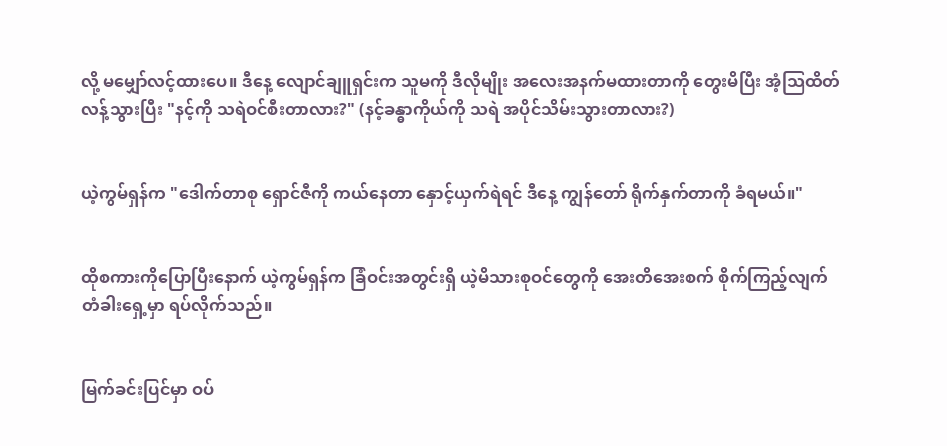လို့ မမျှော်လင့်ထားပေ။ ဒီနေ့ လျောင်ချူရှင်းက သူမကို ဒီလိုမျိုး အလေးအနက်မထားတာကို တွေးမိပြီး အံ့သြထိတ်လန့်သွားပြီး "နင့်ကို သရဲဝင်စီးတာလား?" (နင့်ခန္ဓာကိုယ်ကို သရဲ အပိုင်သိမ်းသွားတာလား?)


ယဲ့ကွမ်ရှန်က "ဒေါက်တာစု ရှောင်ဇီကို ကယ်နေတာ နှောင့်ယှက်ရဲရင် ဒီနေ့ ကျွန်တော် ရိုက်နှက်တာကို ခံရမယ်။"


ထိုစကားကိုပြောပြီးနောက် ယဲ့ကွမ်ရှန်က ခြံဝင်းအတွင်းရှိ ယဲ့မိသားစုဝင်တွေကို အေးတိအေးစက် စိုက်ကြည့်လျက် တံခါးရှေ့မှာ ရပ်လိုက်သည်။


မြက်ခင်းပြင်မှာ ဝပ်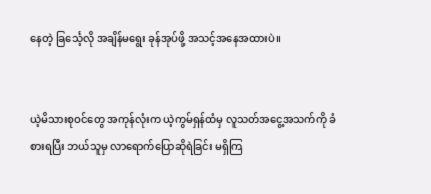နေတဲ့ ခြင်္သေ့လို အချိန်မရွေး ခုန်အုပ်ဖို့ အသင့်အနေအထားပဲ။


ယဲ့မိသားစုဝင်တွေ အကုန်လုံးက ယဲ့ကွမ်ရှန်ထံမှ လူသတ်အငွေ့အသက်ကို ခံစားရပြီး ဘယ်သူမှ လာရောက်ပြောဆိုရဲခြင်း မရှိကြ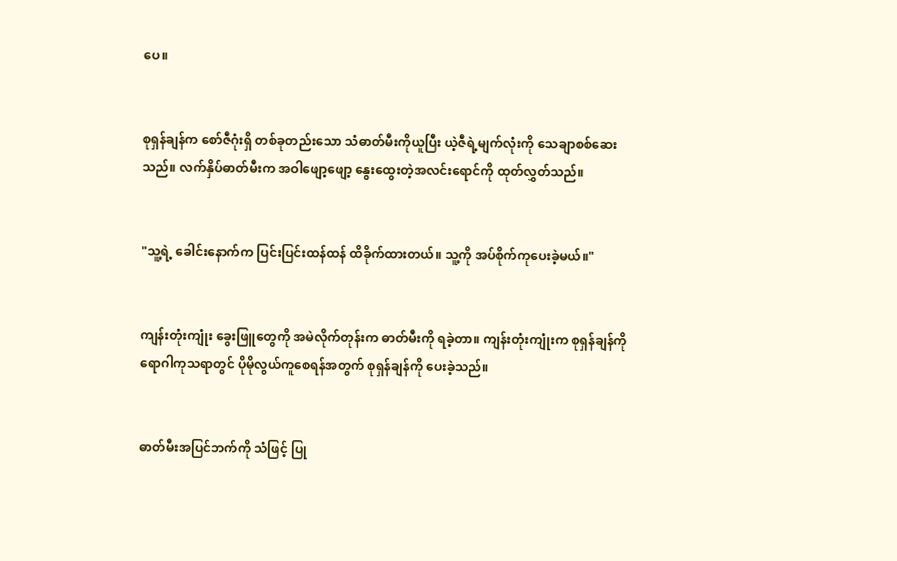ပေ။


စုရှန်ချန်က စော်ဇီဂုံးရှိ တစ်ခုတည်းသော သံဓာတ်မီးကိုယူပြီး ယဲ့ဇီရဲ့မျက်လုံးကို သေချာစစ်ဆေးသည်။ လက်နှိပ်ဓာတ်မီးက အဝါဖျော့ဖျော့ နွေးထွေးတဲ့အလင်းရောင်ကို ထုတ်လွှတ်သည်။


"သူ့ရဲ့ ခေါင်းနောက်က ပြင်းပြင်းထန်ထန် ထိခိုက်ထားတယ်။ သူ့ကို အပ်စိုက်ကုပေးခဲ့မယ်။"


ကျန်းတုံးကျုံး ခွေးဖြူတွေကို အမဲလိုက်တုန်းက ဓာတ်မီးကို ရခဲ့တာ။ ကျန်းတုံးကျုံးက စုရှန်ချန်ကို ရောဂါကုသရာတွင် ပိုမိုလွယ်ကူစေရန်အတွက် စုရှန်ချန်ကို ပေးခဲ့သည်။


ဓာတ်မီးအပြင်ဘက်ကို သံဖြင့် ပြု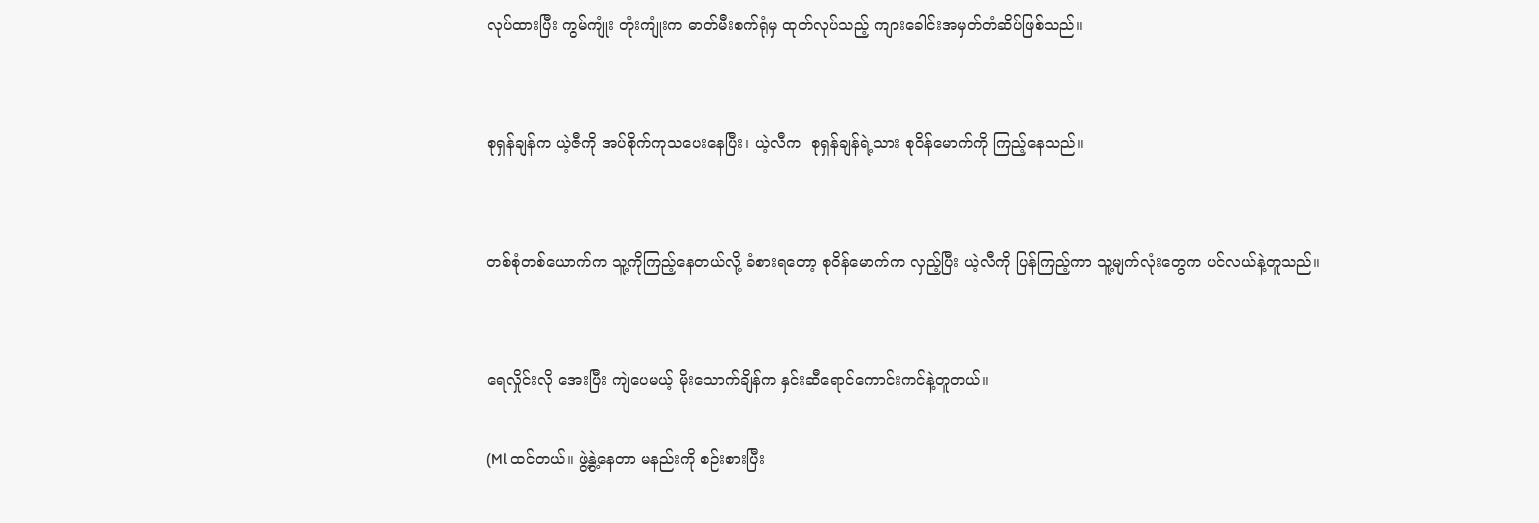လုပ်ထားပြီး ကွမ်ကျုံး တုံးကျုံးက ဓာတ်မီးစက်ရုံမှ ထုတ်လုပ်သည့် ကျားခေါင်းအမှတ်တံဆိပ်ဖြစ်သည်။


စုရှန်ချန်က ယဲ့ဇီကို အပ်စိုက်ကုသပေးနေပြီး၊ ယဲ့လီက  စုရှန်ချန်ရဲ့သား စုဝိန်မောက်ကို ကြည့်နေသည်။


တစ်စုံတစ်ယောက်က သူ့ကိုကြည့်နေတယ်လို့ ခံစားရတော့ စုဝိန်မောက်က လှည့်ပြီး ယဲ့လီကို ပြန်ကြည့်ကာ သူ့မျက်လုံးတွေက ပင်လယ်နဲ့တူသည်။


ရေလှိုင်းလို အေးပြီး ကျဲပေမယ့် မိုးသောက်ချိန်က နှင်းဆီရောင်ကောင်းကင်နဲ့တူတယ်။

(Ml ထင်တယ်။ ဖွဲ့နွဲ့နေတာ မနည်းကို စဉ်းစားပြီး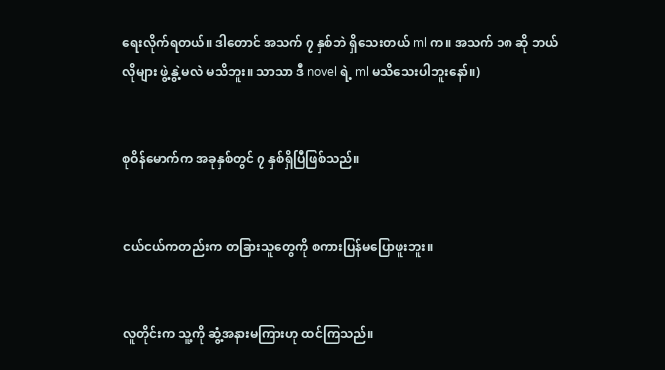ရေးလိုက်ရတယ်။ ဒါတောင် အသက် ၇ နှစ်ဘဲ ရှိသေးတယ် ml က။ အသက် ၁၈ ဆို ဘယ်လိုများ ဖွဲ့နွဲ့မလဲ မသိဘူး။ သာသာ ဒီ novel ရဲ့ ml မသိသေးပါဘူးနော်။)


စုဝိန်မောက်က အခုနှစ်တွင် ၇ နှစ်ရှိပြီဖြစ်သည်။


ငယ်ငယ်ကတည်းက တခြားသူတွေကို စကားပြန်မပြောဖူးဘူး။


လူတိုင်းက သူ့ကို ဆွံ့အနားမကြားဟု ထင်ကြသည်။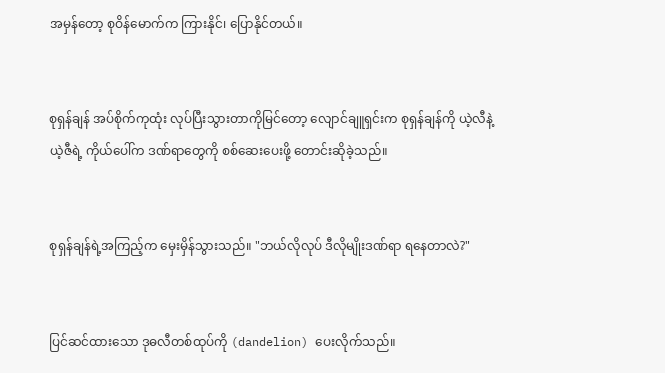အမှန်တော့ စုဝိန်မောက်က ကြားနိုင်၊ ပြောနိုင်တယ်။


စုရှန်ချန် အပ်စိုက်ကုထုံး လုပ်ပြီးသွားတာကိုမြင်တော့ လျောင်ချူရှင်းက စုရှန်ချန်ကို ယဲ့လီနဲ့ ယဲ့ဇီရဲ့ ကိုယ်ပေါ်က ဒဏ်ရာတွေကို စစ်ဆေးပေးဖို့ တောင်းဆိုခဲ့သည်။


စုရှန်ချန်ရဲ့အကြည့်က မှေးမှိန်သွားသည်။ "ဘယ်လိုလုပ် ဒီလိုမျိုးဒဏ်ရာ ရနေတာလဲ?"


ပြင်ဆင်ထားသော ဒုဓလီတစ်ထုပ်ကို (dandelion) ပေးလိုက်သည်။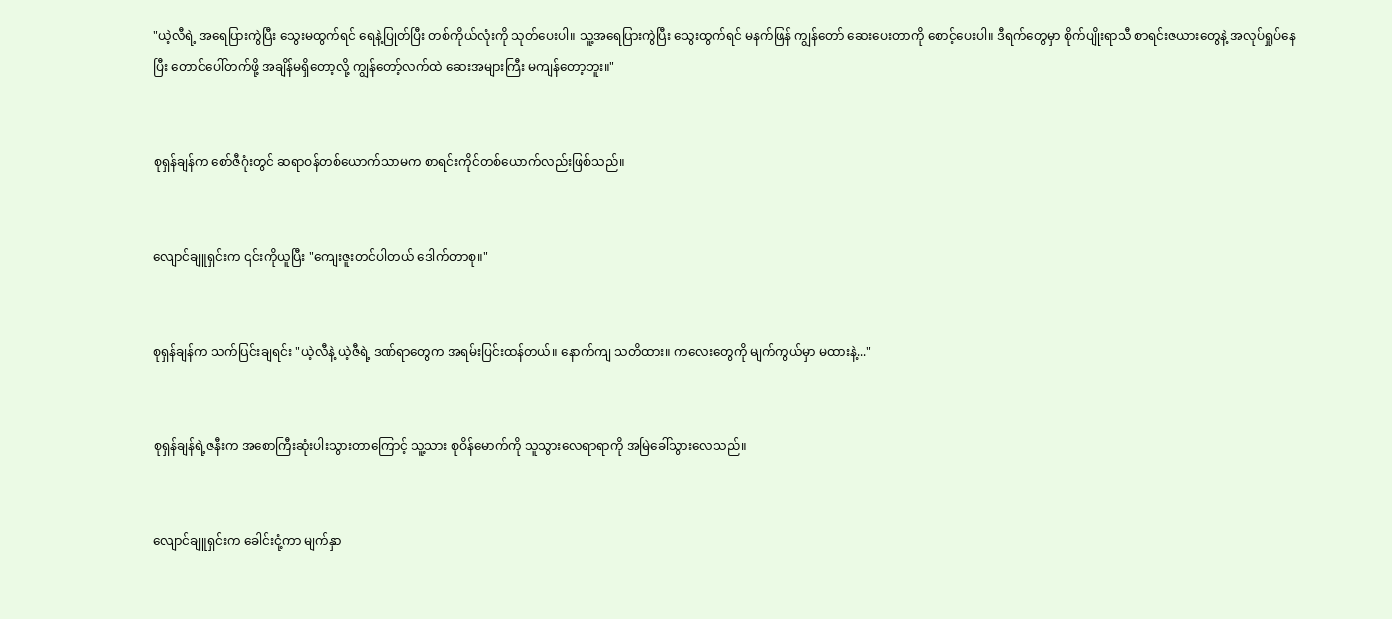"ယဲ့လီရဲ့ အရေပြားကွဲပြီး သွေးမထွက်ရင် ရေနဲ့ပြုတ်ပြီး တစ်ကိုယ်လုံးကို သုတ်ပေးပါ။ သူ့အရေပြားကွဲပြီး သွေးထွက်ရင် မနက်ဖြန် ကျွန်တော် ဆေးပေးတာကို စောင့်ပေးပါ။ ဒီရက်တွေမှာ စိုက်ပျိုးရာသီ စာရင်းဇယားတွေနဲ့ အလုပ်ရှုပ်နေပြီး တောင်ပေါ်တက်ဖို့ အချိန်မရှိတော့လို့ ကျွန်တော့်လက်ထဲ ဆေးအများကြီး မကျန်တော့ဘူး။"


စုရှန်ချန်က စော်ဇီဂုံးတွင် ဆရာဝန်တစ်ယောက်သာမက စာရင်းကိုင်တစ်ယောက်လည်းဖြစ်သည်။


လျောင်ချူရှင်းက ၎င်းကိုယူပြီး "ကျေးဇူးတင်ပါတယ် ဒေါက်တာစု။"


စုရှန်ချန်က သက်ပြင်းချရင်း "ယဲ့လီနဲ့ ယဲ့ဇီရဲ့ ဒဏ်ရာတွေက အရမ်းပြင်းထန်တယ်။ နောက်ကျ သတိထား။ ကလေးတွေကို မျက်ကွယ်မှာ မထားနဲ့..."


စုရှန်ချန်ရဲ့ဇနီးက အစောကြီးဆုံးပါးသွားတာကြောင့် သူ့သား စုဝိန်မောက်ကို သူသွားလေရာရာကို အမြဲခေါ်သွားလေသည်။


လျောင်ချူရှင်းက ခေါင်းငုံ့ကာ မျက်နှာ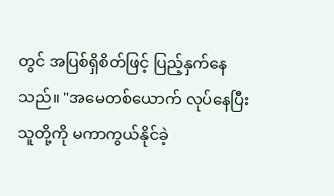တွင် အပြစ်ရှိစိတ်ဖြင့် ပြည့်နှက်နေသည်။ "အမေတစ်ယောက် လုပ်နေပြီး သူတို့ကို မကာကွယ်နိုင်ခဲ့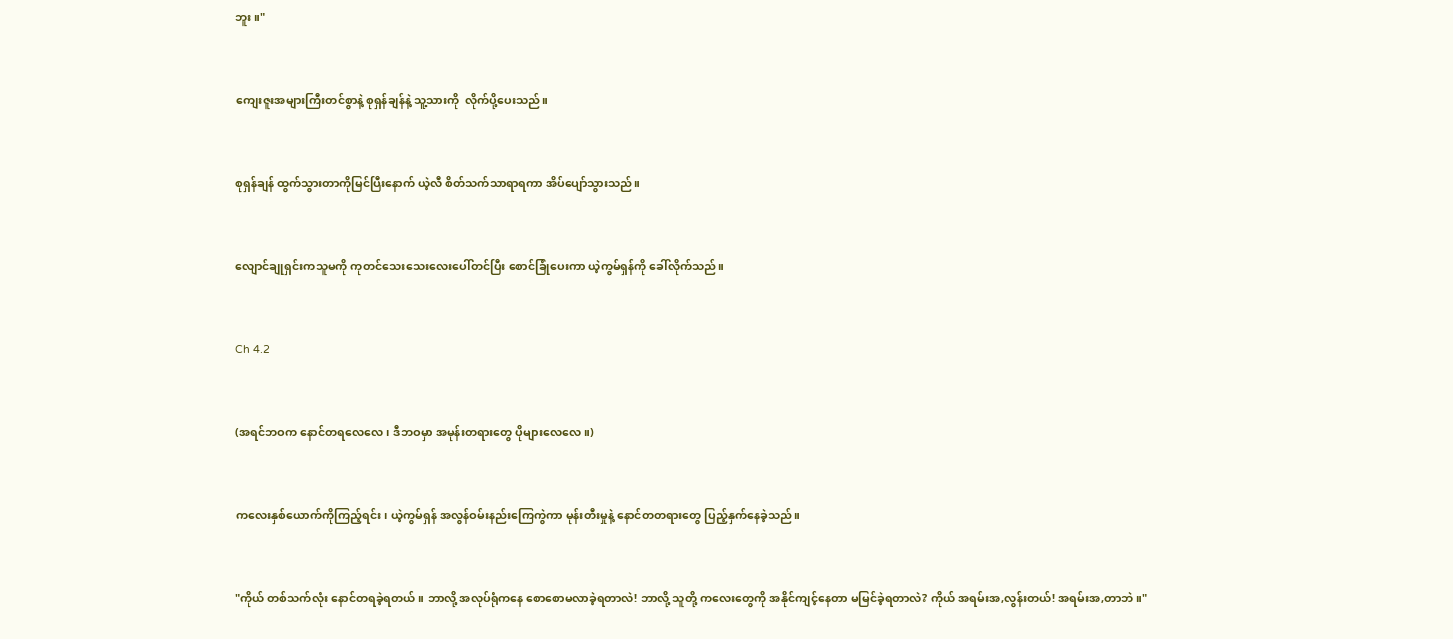ဘူး။"


ကျေးဇူးအများကြီးတင်စွာနဲ့ စုရှန်ချန်နဲ့ သူ့သားကို  လိုက်ပို့ပေးသည်။


စုရှန်ချန် ထွက်သွားတာကိုမြင်ပြီးနောက် ယဲ့လီ စိတ်သက်သာရာရကာ အိပ်ပျော်သွားသည်။


လျောင်ချုရှင်းကသူမကို ကုတင်သေးသေးလေးပေါ်တင်ပြီး စောင်ခြုံပေးကာ ယဲ့ကွမ်ရှန်ကို ခေါ်လိုက်သည်။


Ch 4.2


(အရင်ဘဝက နောင်တရလေလေ၊ ဒီဘဝမှာ အမုန်းတရားတွေ ပိုများလေလေ။)


ကလေးနှစ်ယောက်ကိုကြည့်ရင်း၊ ယဲ့ကွမ်ရှန် အလွန်ဝမ်းနည်းကြေကွဲကာ မုန်းတီးမှုနဲ့ နောင်တတရားတွေ ပြည့်နှက်နေခဲ့သည်။


"ကိုယ် တစ်သက်လုံး နောင်တရခဲ့ရတယ်။ ဘာလို့ အလုပ်ရုံကနေ စောစောမလာခဲ့ရတာလဲ! ဘာလို့ သူတို့ ကလေးတွေကို အနိုင်ကျင့်နေတာ မမြင်ခဲ့ရတာလဲ? ကိုယ် အရမ်းအ,လွန်းတယ်! အရမ်းအ,တာဘဲ။"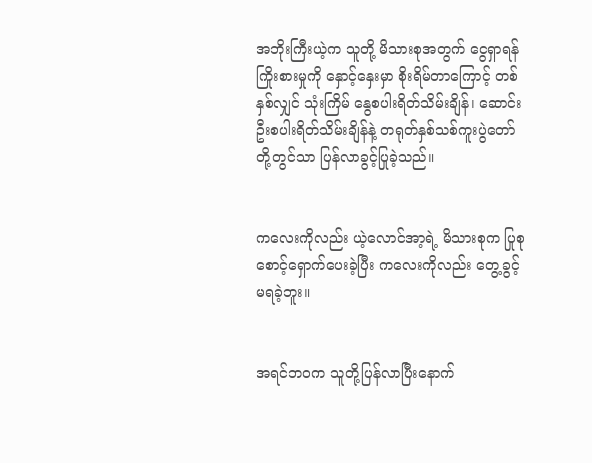အဘိုးကြီးယဲ့က သူတို့ မိသားစုအတွက် ငွေရှာရန် ကြိုးစားမှုကို နှောင့်နှေးမှာ စိုးရိမ်တာကြောင့် တစ်နှစ်လျှင် သုံးကြိမ် နွေစပါးရိတ်သိမ်းချိန်၊ ဆောင်းဦးစပါးရိတ်သိမ်းချိန်နဲ့ တရုတ်နှစ်သစ်ကူးပွဲတော်တို့တွင်သာ ပြန်လာခွင့်ပြုခဲ့သည်။


ကလေးကိုလည်း ယဲ့လောင်အာ့ရဲ့ မိသားစုက ပြုစုစောင့်ရှောက်ပေးခဲ့ပြီး ကလေးကိုလည်း တွေ့ခွင့်မရခဲ့ဘူး။


အရင်ဘဝက သူတို့ပြန်လာပြီးနောက်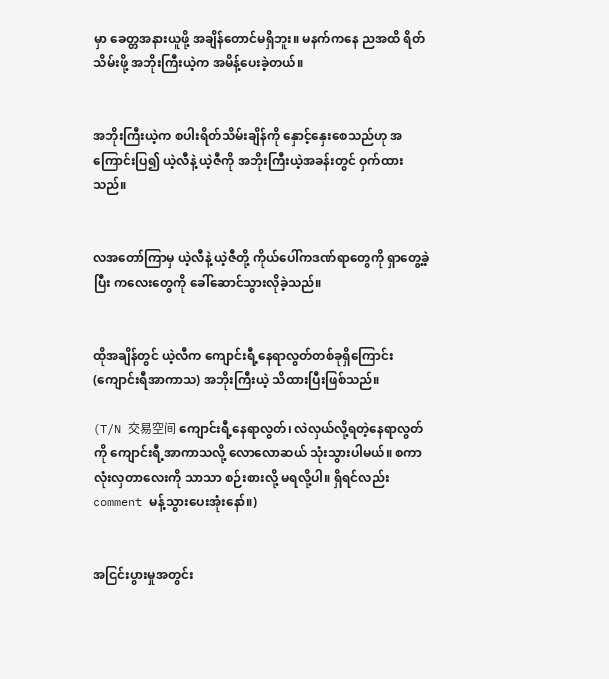မှာ ခေတ္တအနားယူဖို့ အချိန်တောင်မရှိဘူး။ မနက်ကနေ ညအထိ ရိတ်သိမ်းဖို့ အဘိုးကြီးယဲ့က အမိန့်ပေးခဲ့တယ်။


အဘိုးကြီးယဲ့က စပါးရိတ်သိမ်းချိန်ကို နှောင့်နှေးစေသည်ဟု အကြောင်းပြ၍ ယဲ့လီနဲ့ ယဲ့ဇီကို အဘိုးကြီးယဲ့အခန်းတွင် ဝှက်ထားသည်။


လအတော်ကြာမှ ယဲ့လီနဲ့ ယဲ့ဇီတို့ ကိုယ်ပေါ်ကဒဏ်ရာတွေကို ရှာတွေ့ခဲ့ပြီး ကလေးတွေကို ခေါ်ဆောင်သွားလိုခဲ့သည်။


ထိုအချိန်တွင် ယဲ့လီက ကျောင်းရီ့နေရာလွတ်တစ်ခုရှိကြောင်း (ကျောင်းရီအာကာသ) အဘိုးကြီးယဲ့ သိထားပြီးဖြစ်သည်။

(T/N 交易空间 ကျောင်းရီ့နေရာလွတ်၊ လဲလှယ်လို့ရတဲ့နေရာလွတ်ကို ကျောင်းရီ့အာကာသလို့ လောလောဆယ် သုံးသွားပါမယ်။ စကာလုံးလှတာလေးကို သာသာ စဉ်းစားလို့ မရလို့ပါ။ ရှိရင်လည်း comment မန့်သွားပေးအုံးနော်။)


အငြင်းပွားမှုအတွင်း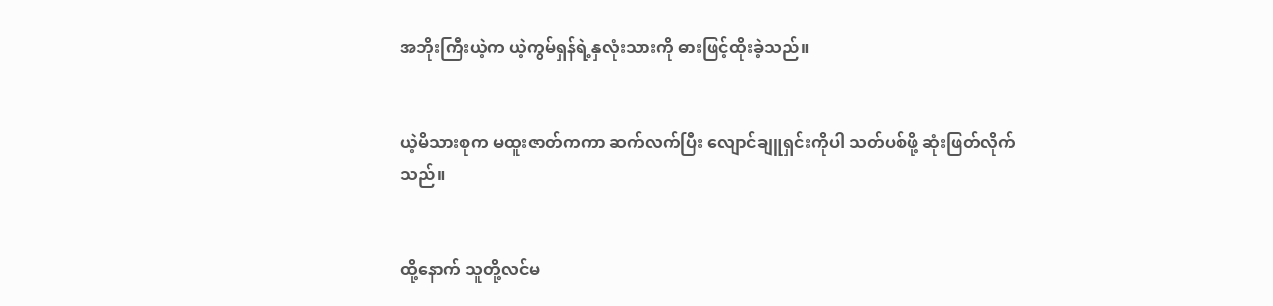အဘိုးကြီးယဲ့က ယဲ့ကွမ်ရှန်ရဲ့နှလုံးသားကို ဓားဖြင့်ထိုးခဲ့သည်။


ယဲ့မိသားစုက မထူးဇာတ်ကကာ ဆက်လက်ပြီး လျောင်ချူရှင်းကိုပါ သတ်ပစ်ဖို့ ဆုံးဖြတ်လိုက်သည်။


ထို့နောက် သူတို့လင်မ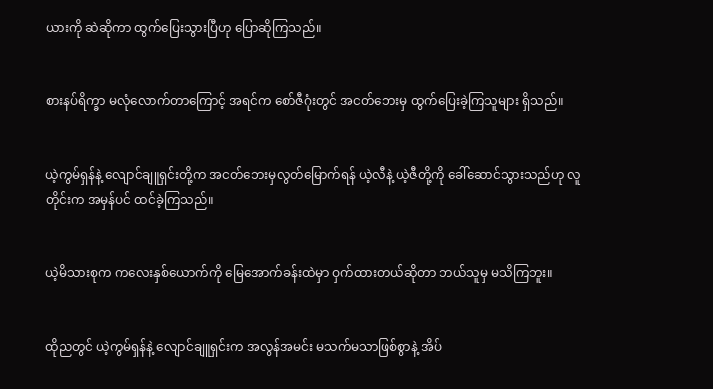ယားကို ဆဲဆိုကာ ထွက်ပြေးသွားပြီဟု ပြောဆိုကြသည်။


စားနပ်ရိက္ခာ မလုံလောက်တာကြောင့် အရင်က စော်ဇီဂုံးတွင် အငတ်ဘေးမှ ထွက်ပြေးခဲ့ကြသူများ ရှိသည်။


ယဲ့ကွမ်ရှန်နဲ့ လျောင်ချူရှင်းတို့က အငတ်ဘေးမှလွတ်မြောက်ရန် ယဲ့လီနဲ့ ယဲ့ဇီတို့ကို ခေါ်ဆောင်သွားသည်ဟု လူတိုင်းက အမှန်ပင် ထင်ခဲ့ကြသည်။


ယဲ့မိသားစုက ကလေးနှစ်ယောက်ကို မြေအောက်ခန်းထဲမှာ ဝှက်ထားတယ်ဆိုတာ ဘယ်သူမှ မသိကြဘူး။


ထိုညတွင် ယဲ့ကွမ်ရှန်နဲ့ လျောင်ချူရှင်းက အလွန်အမင်း မသက်မသာဖြစ်စွာနဲ့ အိပ်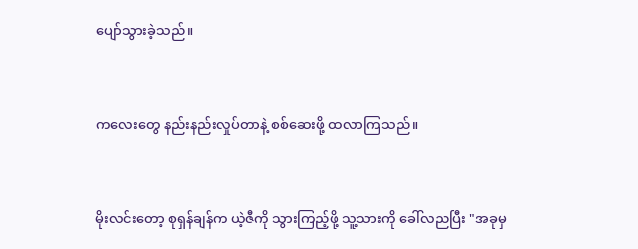ပျော်သွားခဲ့သည်။


ကလေးတွေ နည်းနည်းလှုပ်တာနဲ့ စစ်ဆေးဖို့ ထလာကြသည်။


မိုးလင်းတော့ စုရှန်ချန်က ယဲ့ဇီကို သွားကြည့်ဖို့ သူ့သားကို ခေါ်လညပြီး "အခုမှ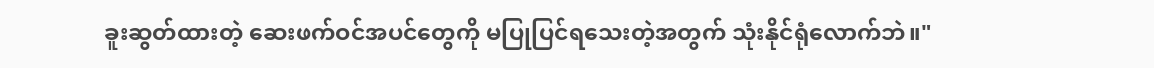ခူးဆွတ်ထားတဲ့ ဆေးဖက်ဝင်အပင်တွေကို မပြုပြင်ရသေးတဲ့အတွက် သုံးနိုင်ရုံလောက်ဘဲ။"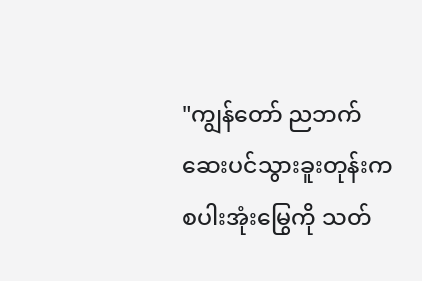"ကျွန်တော် ညဘက် ဆေးပင်သွားခူးတုန်းက စပါးအုံးမြွေကို သတ်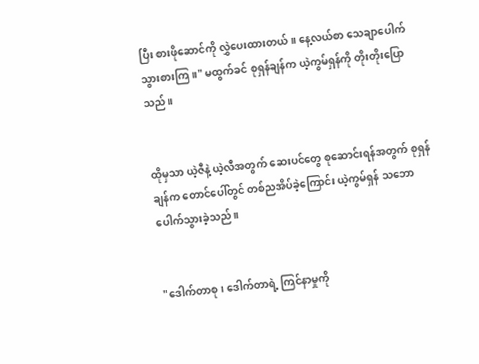ပြီး စားဖိုဆောင်ကို လွှဲပေးထားတယ်။ နေ့လယ်စာ သေချာပေါက် သွားစားကြ။" မထွက်ခင် စုရှန်ချန်က ယဲ့ကွမ်ရှန်ကို တိုးတိုးပြောသည်။


ထိုမှသာ ယဲ့ဇီနဲ့ ယဲ့လီအတွက် ဆေးပင်တွေ စုဆောင်းရန်အတွက် စုရှန်ချန်က တောင်ပေါ်တွင် တစ်ညအိပ်ခဲ့ကြောင်း ယဲ့ကွမ်ရှန် သဘောပေါက်သွားခဲ့သည်။


"ဒေါက်တာစု၊ ဒေါက်တာရဲ့ ကြင်နာမှုကို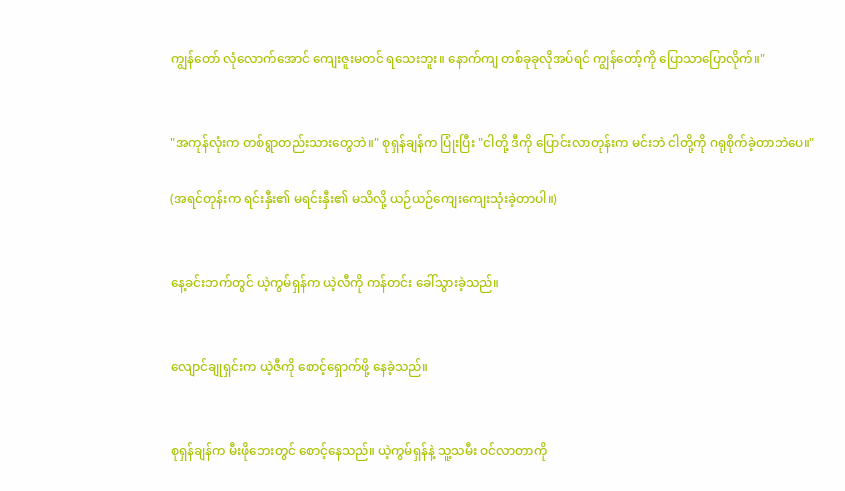ကျွန်တော် လုံလောက်အောင် ကျေးဇူးမတင် ရသေးဘူး။ နောက်ကျ တစ်ခုခုလိုအပ်ရင် ကျွန်တော့်ကို ပြောသာပြောလိုက်။"


"အကုန်လုံးက တစ်ရွာတည်းသားတွေဘဲ။" စုရှန်ချန်က ပြုံးပြီး "ငါတို့ ဒီကို ပြောင်းလာတုန်းက မင်းဘဲ ငါတို့ကို ဂရုစိုက်ခဲ့တာဘဲပေ။"

(အရင်တုန်းက ရင်းနှီး၏ မရင်းနှီး၏ မသိလို့ ယဉ်ယဉ်ကျေးကျေးသုံးခဲ့တာပါ။)


နေ့ခင်းဘက်တွင် ယဲ့ကွမ်ရှန်က ယဲ့လီကို ကန်တင်း ခေါ်သွားခဲ့သည်။


လျောင်ချုရှင်းက ယဲ့ဇီကို စောင့်ရှောက်ဖို့ နေခဲ့သည်။


စုရှန်ချန်က မီးဖိုဘေးတွင် စောင့်နေသည်။ ယဲ့ကွမ်ရှန်နဲ့ သူ့သမီး ဝင်လာတာကို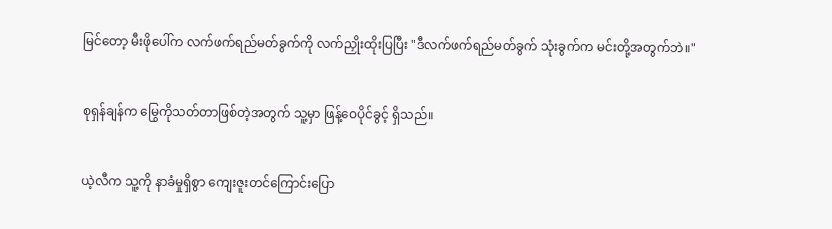မြင်တော့ မီးဖိုပေါ်က လက်ဖက်ရည်မတ်ခွက်ကို လက်ညှိုးထိုးပြပြီး "ဒီလက်ဖက်ရည်မတ်ခွက် သုံးခွက်က မင်းတို့အတွက်ဘဲ။"


စုရှန်ချန်က မြွေကိုသတ်တာဖြစ်တဲ့အတွက် သူ့မှာ ဖြန့်ဝေပိုင်ခွင့် ရှိသည်။


ယဲ့လီက သူ့ကို နာခံမှုရှိစွာ ကျေးဇူးတင်ကြောင်းပြော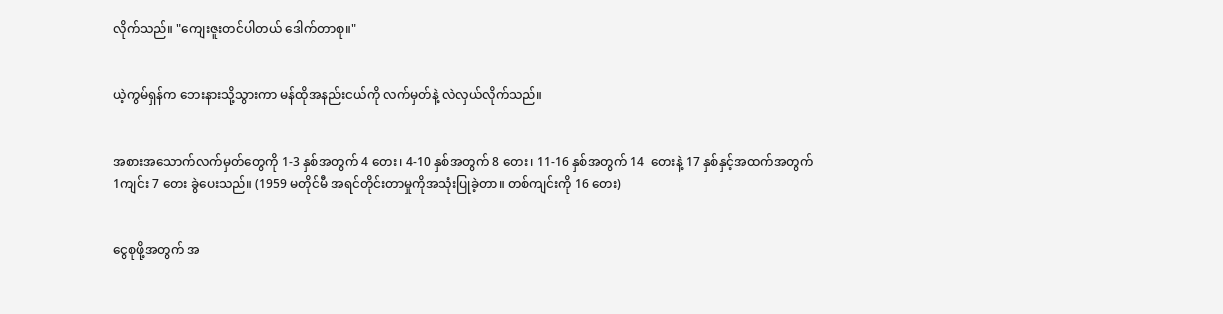လိုက်သည်။ "ကျေးဇူးတင်ပါတယ် ဒေါက်တာစု။"


ယဲ့ကွမ်ရှန်က ဘေးနားသို့သွားကာ မန်ထိုအနည်းငယ်ကို လက်မှတ်နဲ့ လဲလှယ်လိုက်သည်။


အစားအသောက်လက်မှတ်တွေကို 1-3 နှစ်အတွက် 4 တေး၊ 4-10 နှစ်အတွက် 8 တေး၊ 11-16 နှစ်အတွက် 14  တေးနဲ့ 17 နှစ်နှင့်အထက်အတွက် 1ကျင်း 7 တေး ခွဲပေးသည်။ (1959 မတိုင်မီ အရင်တိုင်းတာမှုကိုအသုံးပြုခဲ့တာ။ တစ်ကျင်းကို 16 တေး)


ငွေစုဖို့အတွက် အ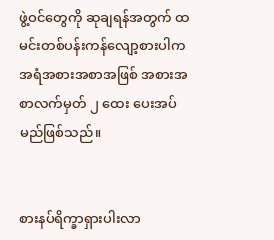ဖွဲ့ဝင်တွေကို ဆုချရန်အတွက် ထမင်းတစ်ပန်းကန်လျော့စားပါက အရံအစားအစာအဖြစ် အစားအစာလက်မှတ် ၂ ထေး ပေးအပ်မည်ဖြစ်သည်။


စားနပ်ရိက္ခာရှားပါးလာ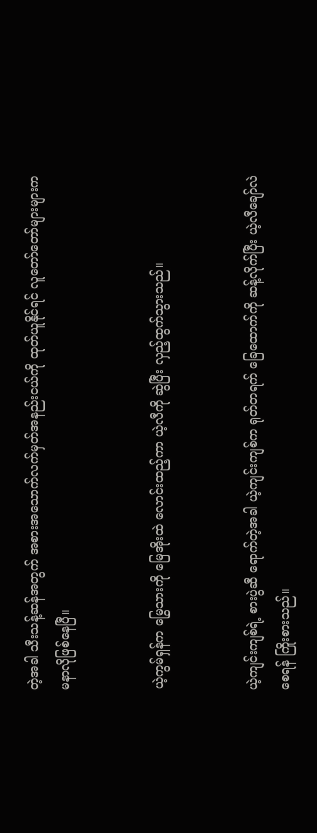တဲ့အခါ သီးသန့်ဆန်အတွက် အစားအသောက်လက်မှတ်အနည်းငယ်ကို ထုတ်ယူနိုင်ရင် လူတော်တော်များများက မနာလိုဖြစ်နေပြီ။


ယဲ့ကွမ်ရှန်က မြွေသားကို မြေအိုးထဲ လောင်းထည့်ကာ ယဲ့လီကို ဆွဲပြီး လှည့်ထွက်သွားသည်။


ယဲ့ကျင်းကျစ်ရဲ့ စားပွဲဆီ ရောက်တဲ့အခါ ယဲ့ကျင်းကျစ်က ရုတ်တရက် ခြေထောက်ကို ဆန့်လိုက်ပြီး ယဲ့လီ‌ချော်လဲစေရန် ကြိုးစားသည်။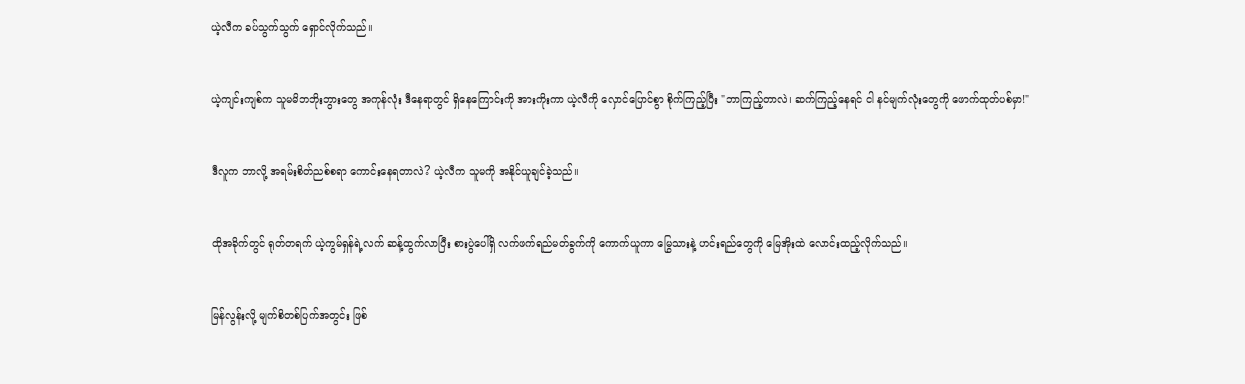ယဲ့လီက ခပ်သွက်သွက် ရှောင်လိုက်သည်။


ယဲ့ကျင်းကျစ်က သူမမိဘဘိုးဘွားတွေ အကုန်လုံး ဒီနေရာတွင် ရှိနေကြောင်းကို အားကိုးကာ ယဲ့လီကို လှောင်ပြောင်စွာ စိုက်ကြည့်ပြီး "ဘာကြည့်တာလဲ၊ ဆက်ကြည့်နေရင် ငါ နင်မျက်လုံးတွေကို ဖောက်ထုတ်ပစ်မှာ!"


ဒီလူက ဘာလို့ အရမ်းစိတ်ညစ်စရာ ကောင်းနေရတာလဲ? ယဲ့လီက သူမကို အနိုင်ယူချင်ခဲ့သည်။


ထိုအခိုက်တွင် ရုတ်တရက် ယဲ့ကွမ်ရှန်ရဲ့လက် ဆန့်ထွက်လာပြီး စားပွဲပေါ်ရှိ လက်ဖက်ရည်မတ်ခွက်ကို ကောက်ယူကာ မြွေသားနဲ့ ဟင်းရည်တွေကို မြေအိုးထဲ လောင်းထည့်လိုက်သည်။


မြန်လွန်းလို့ မျက်စိတစ်ပြက်အတွင်း ဖြစ်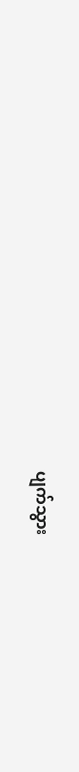ပျက်သွား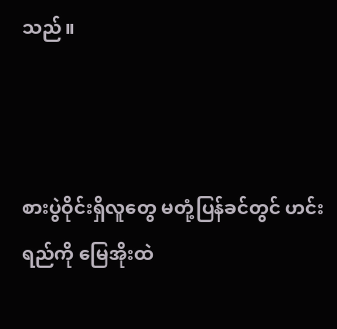သည်။



စားပွဲဝိုင်းရှိလူတွေ မတုံ့ပြန်ခင်တွင် ဟင်းရည်ကို မြေအိုးထဲ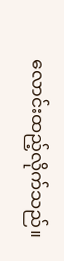လောင်းထည့်လိုက်သည်။